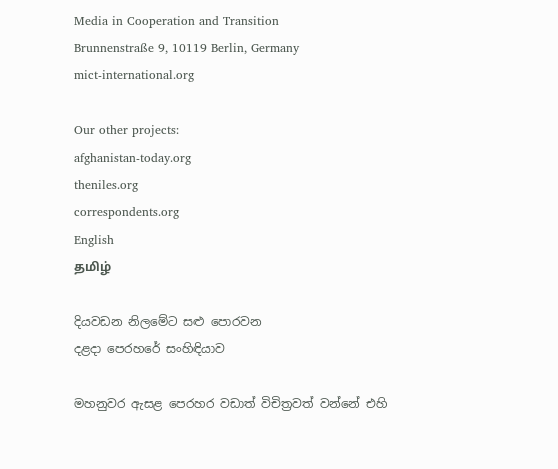Media in Cooperation and Transition
Brunnenstraße 9, 10119 Berlin, Germany
mict-international.org

Our other projects:
afghanistan-today.org
theniles.org
correspondents.org
English
தமிழ்

දියවඩන නිලමේට සළු පොරවන
දළදා පෙරහරේ සංහිඳියාව

මහනුවර ඇසළ පෙරහර වඩාත් විචිත්‍රවත් වන්නේ එහි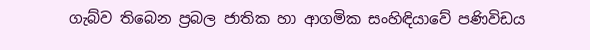ගැබ්ව තිබෙන ප්‍රබල ජාතික හා ආගමික සංහිඳියාවේ පණිවිඩය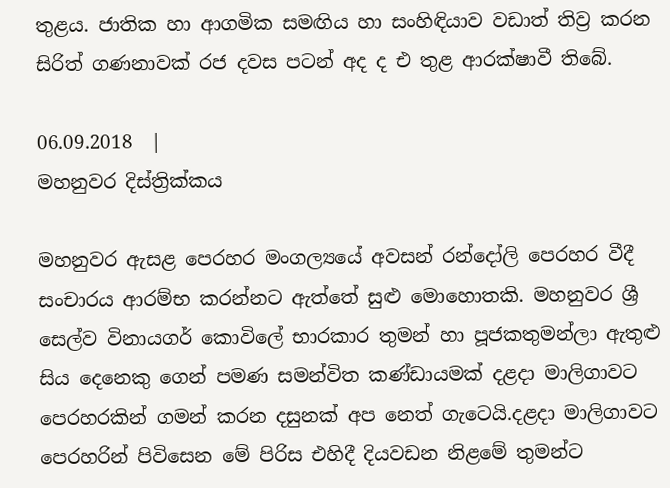තුළය. ජාතික හා ආගමික සමඟිය හා සංහිඳියාව වඩාත් තිව්‍ර කරන සිරිත් ගණනාවක් රජ දවස පටන් අද ද එ තුළ ආරක්ෂාවී තිබේ.

06.09.2018  |
මහනුවර දිස්ත්‍රික්කය

මහනුවර ඇසළ පෙරහර මංගල්‍යයේ අවසන් රන්දෝලි පෙරහර වීදී සංචාරය ආරම්භ කරන්නට ඇත්තේ සුළු මොහොතකි. මහනුවර ශ්‍රී සෙල්ව විනායගර් කොවිලේ භාරකාර තුමන් හා පූජකතුමන්ලා ඇතුළු සිය දෙනෙකු ගෙන් පමණ සමන්විත කණ්ඩායමක් දළදා මාලිගාවට පෙරහරකින් ගමන් කරන දසුනක් අප නෙත් ගැටෙයි.දළදා මාලිගාවට පෙරහරින් පිවිසෙන මේ පිරිස එහිදී දියවඩන නිළමේ තුමන්ට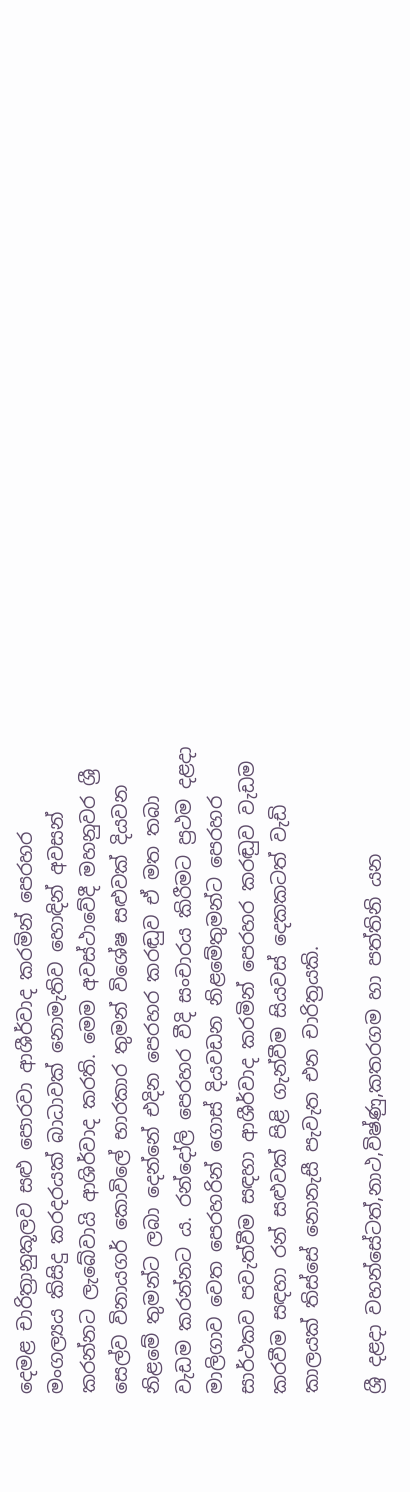දෙමළ චාරිත්‍රානුකූලව සළු පොරවා ආශීර්වාද කරමින් පෙරහර මංගල්‍යය කිසිදු කරදරයක් බාධාවක් නොමැතිව හොඳින් අවසන් කරන්නට ලැබේවායි ආශිර්වාද කරති. මෙම අවස්ථාවේදී මහනුවර ශ්‍රී සෙල්ව විනායගර් කොවිලේ භාරකාර තුමන් විශේෂ සළුවක් දියවන නිළමේ තුමන්ට ලබා දෙන්නේ එදින පෙරහර කරඬුව ඒ මත තබා වැඩම කරන්නට ය. රන්දෝලි පෙරහර වීදි සංචාරය කිරීමට ප්‍රථම දළදා මාලිගාව වෙත පෙරහරින් ගොස් දියවඩන නිළමේතුමන්ට පෙරහර සාර්ථකව පවැත්වීම සඳහා ආශීර්වාද කරමින් පෙරහර කරඬුව වැඩම කරවීම සඳහා රන් සළුවක් පිළි ගැන්වීම සියවස් දෙකකටත් වැඩි කාලයක් තිස්සේ නොනැසී පැවැත එන චාරිත්‍රයකි.

ශ්‍රී දළදා වහන්සේටත්,නාථ,විෂ්ණු,කතරගම හා පත්තිනි යන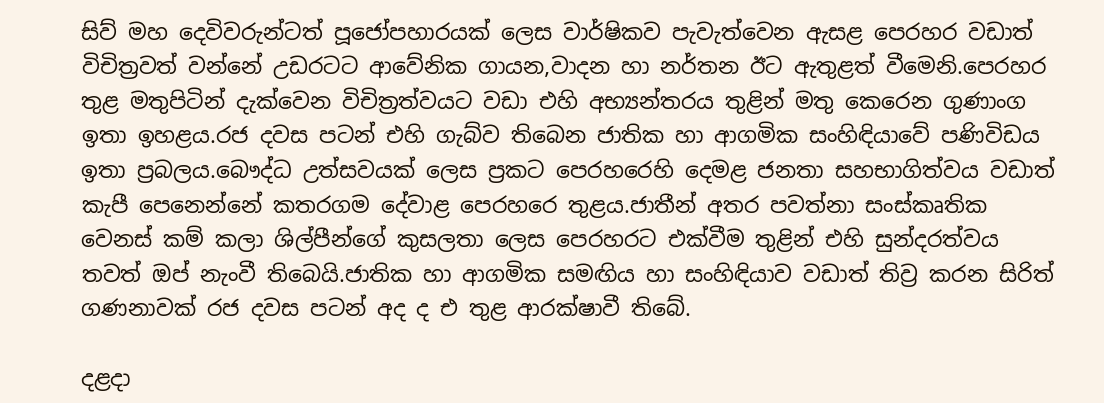සිව් මහ දෙවිවරුන්ටත් පූජෝපහාරයක් ලෙස වාර්ෂිකව පැවැත්වෙන ඇසළ පෙරහර වඩාත් විචිත්‍රවත් වන්නේ උඩරටට ආවේනික ගායන,වාදන හා නර්තන ඊට ඇතුළත් වීමෙනි.පෙරහර තුළ මතුපිටින් දැක්වෙන විචිත්‍රත්වයට වඩා එහි අභ්‍යන්තරය තුළින් මතු කෙරෙන ගුණාංග ඉතා ඉහළය.රජ දවස පටන් එහි ගැබ්ව තිබෙන ජාතික හා ආගමික සංහිඳියාවේ පණිවිඩය ඉතා ප්‍රබලය.බෞද්ධ උත්සවයක් ලෙස ප්‍රකට පෙරහරෙහි දෙමළ ජනතා සහභාගිත්වය වඩාත් කැපී පෙනෙන්නේ කතරගම දේවාළ පෙරහරෙ තුළය.ජාතීන් අතර පවත්නා සංස්කෘතික වෙනස් කම් කලා ශිල්පීන්ගේ කුසලතා ලෙස පෙරහරට එක්වීම තුළින් එහි සුන්දරත්වය තවත් ඔප් නැංවී තිබෙයි.ජාතික හා ආගමික සමඟිය හා සංහිඳියාව වඩාත් තිව්‍ර කරන සිරිත් ගණනාවක් රජ දවස පටන් අද ද එ තුළ ආරක්ෂාවී තිබේ.

දළදා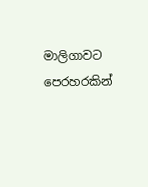මාලිගාවට පෙරහරකින්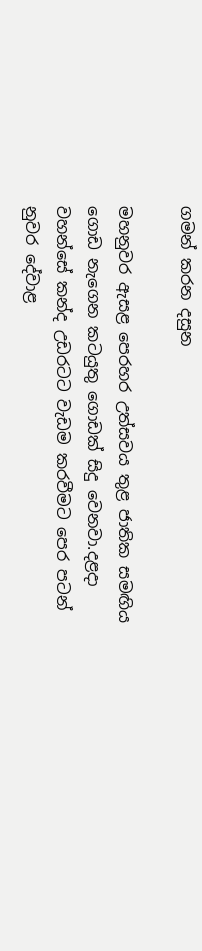ගමන් කරන දසුන

මහනුවර ඇසළ පෙරහර උත්සවය තුළ ජාතික සමඟිය ගොඩ නැගෙන කටයුතු ගොඩක් සිදු වෙනවා.දළදා වහන්සේ කන්ද උඩරටට වැඩම කරවීමට පෙර පටන් නුවර දේවාළ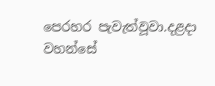පෙරහර පැවැත්වූවා.දළදා වහන්සේ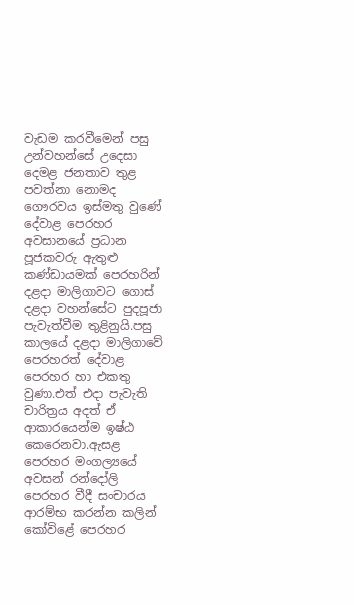වැඩම කරවීමෙන් පසු උන්වහන්සේ උදෙසා දෙමළ ජනතාව තුළ පවත්නා නොමද ගෞරවය ඉස්මතු වුණේ දේවාළ පෙරහර අවසානයේ ප්‍රධාන පූජකවරු ඇතුළු කණ්ඩායමක් පෙරහරින් දළදා මාලිගාවට ගොස් දළදා වහන්සේට පුදපූජා පැවැත්වීම තුළිනුයි.පසු කාලයේ දළදා මාලිගාවේ පෙරහරත් දේවාළ පෙරහර හා එකතු වුණා.එත් එදා පැවැති චාරිත්‍රය අදත් ඒ ආකාරයෙන්ම ඉෂ්ඨ කෙරෙනවා.ඇසළ පෙරහර මංගල්‍යයේ අවසන් රන්දෝලි පෙරහර වීදී සංචාරය ආරම්භ කරන්න කලින් කෝවිළේ පෙරහර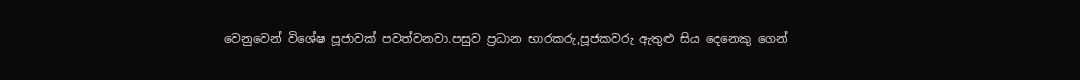වෙනුවෙන් විශේෂ පූජාවක් පවත්වනවා.පසුව ප්‍රධාන භාරකරු,පූජකවරු ඇතුළු සිය දෙනෙකු ගෙන්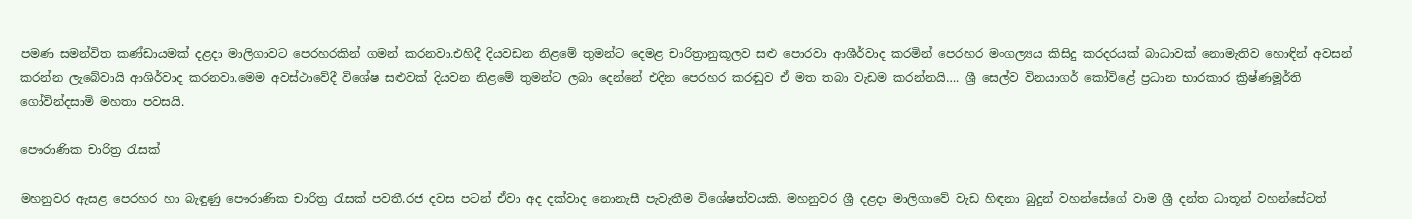පමණ සමන්විත කණ්ඩායමක් දළදා මාලිගාවට පෙරහරකින් ගමන් කරනවා.එහිදී දියවඩන නිළමේ තුමන්ට දෙමළ චාරිත්‍රානුකූලව සළු පොරවා ආශීර්වාද කරමින් පෙරහර මංගල්‍යය කිසිදු කරදරයක් බාධාවක් නොමැතිව හොඳින් අවසන් කරන්න ලැබේවායි ආශිර්වාද කරනවා.මෙම අවස්ථාවේදී විශේෂ සළුවක් දියවන නිළමේ තුමන්ට ලබා දෙන්නේ එදින පෙරහර කරඬුව ඒ මත තබා වැඩම කරන්නයි…. ශ්‍රී සෙල්ව විනයාගර් කෝවිළේ ප්‍රධාන භාරකාර ක්‍රිෂ්ණමූර්ති ගෝවින්දසාමි මහතා පවසයි.

පෞරාණික චාරිත්‍ර රැසක්

මහනුවර ඇසළ පෙරහර හා බැඳුණු පෞරාණික චාරිත්‍ර රැසක් පවතී.රජ දවස පටන් ඒවා අද දක්වාද නොනැසී පැවැතීම විශේෂත්වයකි. මහනුවර ශ්‍රී දළදා මාලිගාවේ වැඩ හිඳනා බුදුන් වහන්සේගේ වාම ශ්‍රී දන්ත ධාතූන් වහන්සේටත්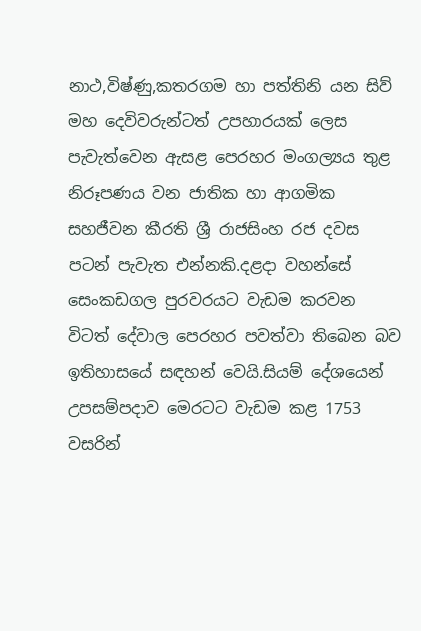නාථ,විෂ්ණු,කතරගම හා පත්තිනි යන සිව් මහ දෙවිවරුන්ටත් උපහාරයක් ලෙස පැවැත්වෙන ඇසළ පෙරහර මංගල්‍යය තුළ නිරූපණය වන ජාතික හා ආගමික සහජීවන කීරති ශ්‍රී රාජසිංහ රජ දවස පටන් පැවැත එන්නකි.දළදා වහන්සේ සෙංකඩගල පුරවරයට වැඩම කරවන විටත් දේවාල පෙරහර පවත්වා තිබෙන බව ඉතිහාසයේ සඳහන් වෙයි.සියම් දේශයෙන් උපසම්පදාව මෙරටට වැඩම කළ 1753 වසරින්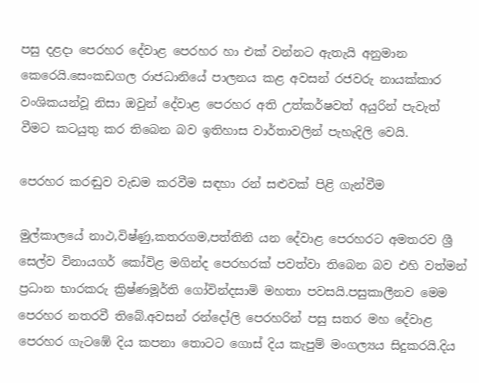පසු දළදා පෙරහර දේවාළ පෙරහර හා එක් වන්නට ඇතැයි අනුමාන කෙරෙයි.සෙංකඩගල රාජධානියේ පාලනය කළ අවසන් රජවරු නායක්කාර වංශිකයන්වූ නිසා ඔවුන් දේවාළ පෙරහර අති උත්කර්ෂවත් අයුරින් පැවැත් වීමට කටයුතු කර තිබෙන බව ඉතිහාස වාර්තාවලින් පැහැදිලි වෙයි.

පෙරහර කරඬුව වැඩම කරවීම සඳහා රන් සළුවක් පිළි ගැන්වීම

මුල්කාලයේ නාථ,විෂ්ණු,කතරගම,පත්තිනි යන දේවාළ පෙරහරට අමතරව ශ්‍රී සෙල්ව විනායගර් කෝවිළ මගින්ද පෙරහරක් පවත්වා තිබෙන බව එහි වත්මන් ප්‍රධාන භාරකරු ක්‍රිෂ්ණමූර්ති ගෝවින්දසාමි මහතා පවසයි.පසුකාලීනව මෙම පෙරහර නතරවී තිබේ.අවසන් රන්දෝලි පෙරහරින් පසු සතර මහ දේවාළ පෙරහර ගැටඹේ දිය කපනා තොටට ගොස් දිය කැපුම් මංගල්‍යය සිදුකරයි.දිය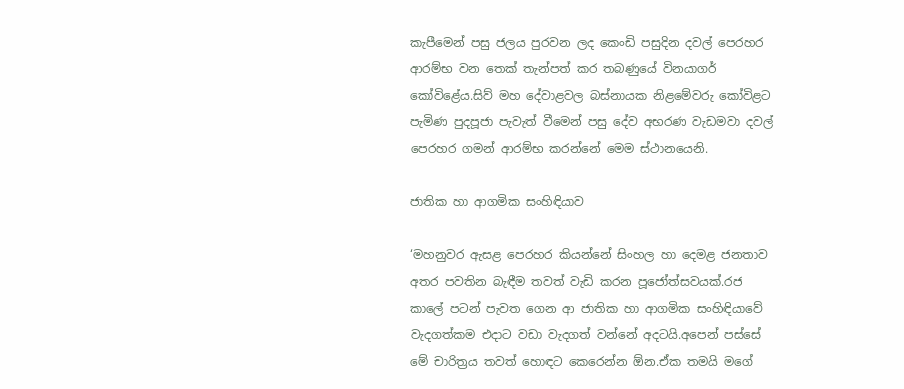කැපීමෙන් පසු ජලය පුරවන ලද කෙංඩි පසුදින දවල් පෙරහර ආරම්භ වන තෙක් තැන්පත් කර තබණුයේ විනයාගර් කෝවිළේය.සිව් මහ දේවාළවල බස්නායක නිළමේවරු කෝවිළට පැමිණ පුදපූජා පැවැත් වීමෙන් පසු දේව අභරණ වැඩමවා දවල් පෙරහර ගමන් ආරම්භ කරන්නේ මෙම ස්ථානයෙනි.

ජාතික හා ආගමික සංහිඳියාව

‘මහනුවර ඇසළ පෙරහර කියන්නේ සිංහල හා දෙමළ ජනතාව අතර පවතින බැඳීම තවත් වැඩි කරන පූජෝත්සවයක්.රජ කාලේ පටන් පැවත ගෙන ආ ජාතික හා ආගමික සංහිඳියාවේ වැදගත්කම එදාට වඩා වැදගත් වන්නේ අදටයි.අපෙන් පස්සේ මේ චාරිත්‍රය තවත් හොඳට කෙරෙන්න ඕන.ඒක තමයි මගේ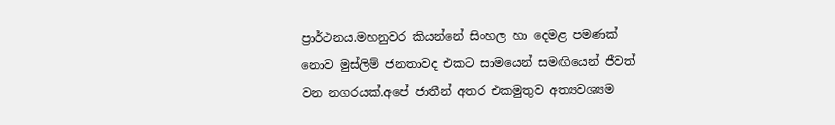ප්‍රාර්ථනය.මහනුවර කියන්නේ සිංහල හා දෙමළ පමණක් නොව මුස්ලිම් ජනතාවද එකට සාමයෙන් සමඟියෙන් ජීවත් වන නගරයක්.අපේ ජාතීන් අතර එකමුතුව අත්‍යවශ්‍යම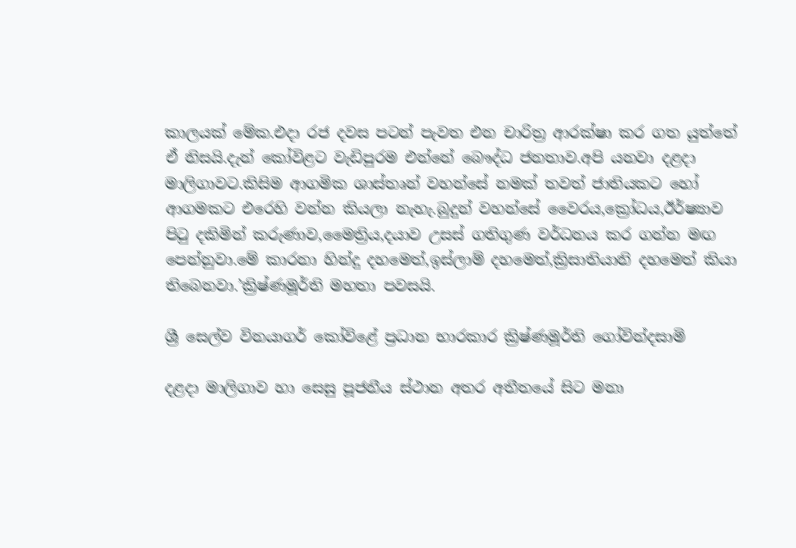කාලයක් මේක.එදා රජ දවස පටන් පැවත එන චාරිත්‍ර ආරක්ෂා කර ගත යුත්තේ ඒ නිසයි.දැන් කෝවිළට වැඩිපුරම එන්නේ බෞද්ධ ජනතාව.අපි යනවා දළදා මාලිගාවට.කිසිම ආගමික ශාස්තෘන් වහන්සේ නමක් තවත් ජාතියකට හෝ ආගමකට එරෙහි වන්න කියලා නැහැ.බුදුන් වහන්සේ වෛරය,ක්‍රෝධය,ඊර්ෂ්‍යාව පිටු දකිමින් කරුණාව,මෛත්‍රිය,දයාව උසස් ගතිගුණ වර්ධනය කර ගන්න මඟ පෙන්නුවා.මේ කාරනා හින්දු දහමෙත්,ඉස්ලාම් දහමෙත්,ක්‍රිසාතියානි දහමෙත් කියා තිබෙනවා.’ක්‍රිෂ්ණමූර්ති මහතා පවසයි.

ශ්‍රී සෙල්ව විනයාගර් කෝවිළේ ප්‍රධාන භාරකාර ක්‍රිෂ්ණමූර්ති ගෝවින්දසාමි

දළදා මාලිගාව හා සෙසු පූජනීය ස්ථාන අතර අතීතයේ සිට මනා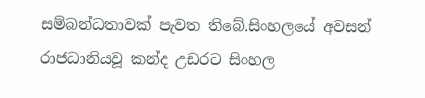සම්බන්ධතාවක් පැවත තිබේ.සිංහලයේ අවසන් රාජධානියවූ කන්ද උඩරට සිංහල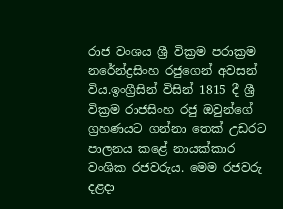රාජ වංශය ශ්‍රී වික්‍රම පරාක්‍රම නරේන්ද්‍රසිංහ රජුගෙන් අවසන් විය.ඉංග්‍රීසින් විසින් 1815 දී ශ්‍රී වික්‍රම රාජසිංහ රජු ඔවුන්ගේ ග්‍රහණයට ගන්නා තෙක් උඩරට පාලනය කළේ නායක්කාර වංශික රජවරුය. මෙම රජවරු දළදා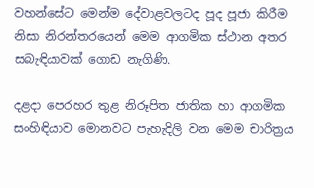වහන්සේට මෙන්ම දේවාළවලටද පූද පූජා කිරීම නිසා නිරන්තරයෙන් මෙම ආගමික ස්ථාන අතර සබැඳියාවක් ගොඩ නැගිණි.

දළදා පෙරහර තුළ නිරූපිත ජාතික හා ආගමික සංහිඳියාව මොනවට පැහැදිලි වන මෙම චාරිත්‍රය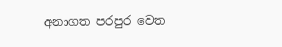අනාගත පරපුර වෙත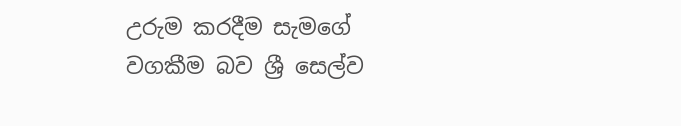උරුම කරදීම සැමගේ වගකීම බව ශ්‍රී සෙල්ව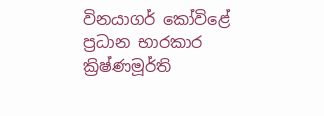විනයාගර් කෝවිළේ ප්‍රධාන භාරකාර ක්‍රිෂ්ණමූර්ති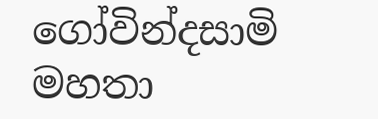ගෝවින්දසාමි මහතා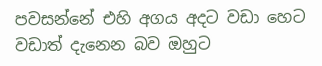පවසන්නේ එහි අගය අදට වඩා හෙට වඩාත් දැනෙන බව ඔහුට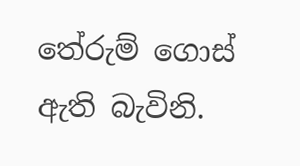තේරුම් ගොස් ඇති බැවිනි.